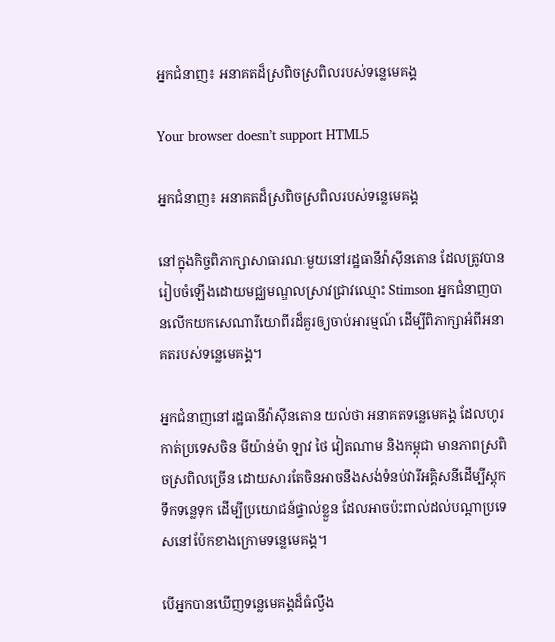អ្នកជំនាញ៖ អនាគតដ៏ស្រពិចស្រពិលរបស់ទន្លេមេគង្គ

Your browser doesn’t support HTML5

អ្នកជំនាញ៖ អនាគតដ៏ស្រពិចស្រពិលរបស់ទន្លេមេគង្គ

នៅក្នុងកិច្ចពិភាក្សាសាធារណៈមួយនៅរដ្ឋធានីវ៉ាស៊ីនតោន ដែលត្រូវបានរៀបចំឡើងដោយមជ្ឈមណ្ឌលស្រាវជ្រាវឈ្មោះ Stimson អ្នកជំនាញបានលើកយកសេណារីយោពីរដ៏គួរឲ្យចាប់អារម្មណ៍ ដើម្បីពិភាក្សាអំពីអនាគតរបស់ទន្លេមេគង្គ។

អ្នកជំនាញនៅរដ្ឋធានីវ៉ាស៊ីនតោន យល់ថា អនាគតទន្លេមេគង្គ ដែលហូរកាត់ប្រទេសចិន មីយ៉ាន់ម៉ា ឡាវ ថៃ វៀតណាម និងកម្ពុជា មានភាពស្រពិចស្រពិលច្រើន ដោយសារតែចិនអាចនឹងសង់ទំនប់វារីអគ្គិសនីដើម្បីស្តុកទឹកទន្លេទុក ដើម្បីប្រយោជន៍ផ្ទាល់ខ្លួន ដែលអាចប៉ះពាល់ដល់បណ្តាប្រទេសនៅប៉ែកខាងក្រោមទន្លេមេគង្គ។

បើអ្នកបានឃើញទន្លេមេគង្គដ៏ធំល្វឹង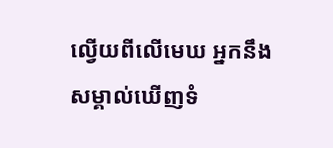ល្វើយពីលើមេឃ អ្នកនឹងសម្គាល់ឃើញទំ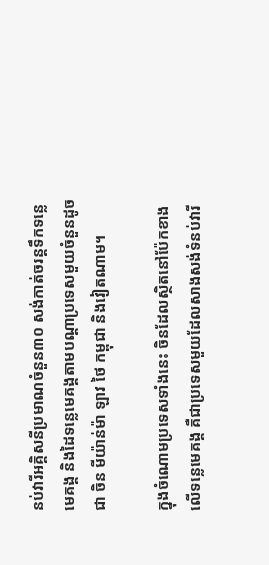នប់វារីអគ្គិសនីប្រមាណចំនួន៣០ សង់កាត់ចរន្តទឹកទន្លេមេគង្គ និងដៃទន្លេមេគង្គតាមបណ្តាប្រទេសមួយចំនួនដូចជា ចិន មីយ៉ាន់ម៉ា ឡាវ ថៃ កម្ពុជា និងវៀតណាម។

ក្នុងចំណោមប្រទេសទាំងនេះ ចិនដែលស្ថិតនៅប៉ែកខាងលើទន្លេមេគង្គ គឺជាប្រទេសមួយដែលសាងសង់ទំនប់វារី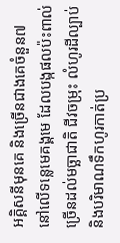អគ្គិសនីមុនគេ និងច្រើនជាងគេចំនួន៧ នៅលើទន្លេមេគង្គមេ ដែលបង្កផលប៉ះពាល់ច្រើនដល់មច្ឆាជាតិ ជីវចម្រុះ លំហូរដីល្បាប់ និងបរិមាណទឹកហូរកាត់ប្រ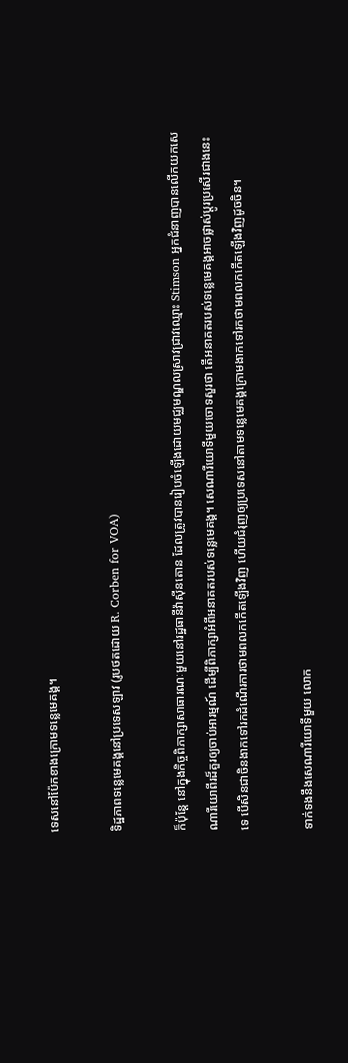ទេសនៅប៉ែកខាងក្រោមទន្លេមេគង្គ។

ទិដ្ឋភាពទន្លេមេគង្គនៅប្រទេសឡាវ (រូបថតដោយ R. Corben for VOA)

ក៏ប៉ុន្តែ នៅក្នុងកិច្ចពិភាក្សាសាធារណៈមួយនៅរដ្ឋធានីវ៉ាស៊ីនតោន ដែលត្រូវបានរៀបចំឡើងដោយមជ្ឈមណ្ឌលស្រាវជ្រាវឈ្មោះ Stimson អ្នកជំនាញបានលើកយកសេណារីយោពីរដ៏គួរឲ្យចាប់អារម្មណ៍ ដើម្បីពិភាក្សាអំពីអនាគតរបស់ទន្លេមេគង្គ។ សេណារីយោទីមួយចោទសួរថា តើអនាគតរបស់ទន្លេមេគង្គអាចផ្លាស់ប្តូរប្រសើរជាងនេះទេ បើសិនជាចិនងាកទៅរកដំណើរការថាមពលកកើតឡើងវិញ ហើយជំរុញឲ្យប្រទេសនៅតាមទន្លេមេគង្គក្រោមងាកទៅរកថាមពលកកើតឡើងវិញដូចចិន។

ទាក់ទងនឹងសេណារីយោទីមួយ លោក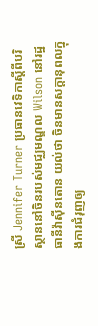ស្រី Jennifer Turner ប្រធានវេទិកាស្តីពីបរិស្ថាននៅចិនរបស់មជ្ឈមណ្ឌល Wilson នៅរដ្ឋធានីវ៉ាស៊ីនតោន យល់ថា ចិនមានសក្តានុពលក្នុងការជំរុញឲ្យ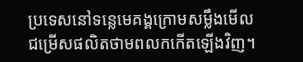ប្រទេសនៅទន្លេមេគង្គក្រោមសម្លឹងមើលជម្រើសផលិតថាមពលកកើតឡើងវិញ។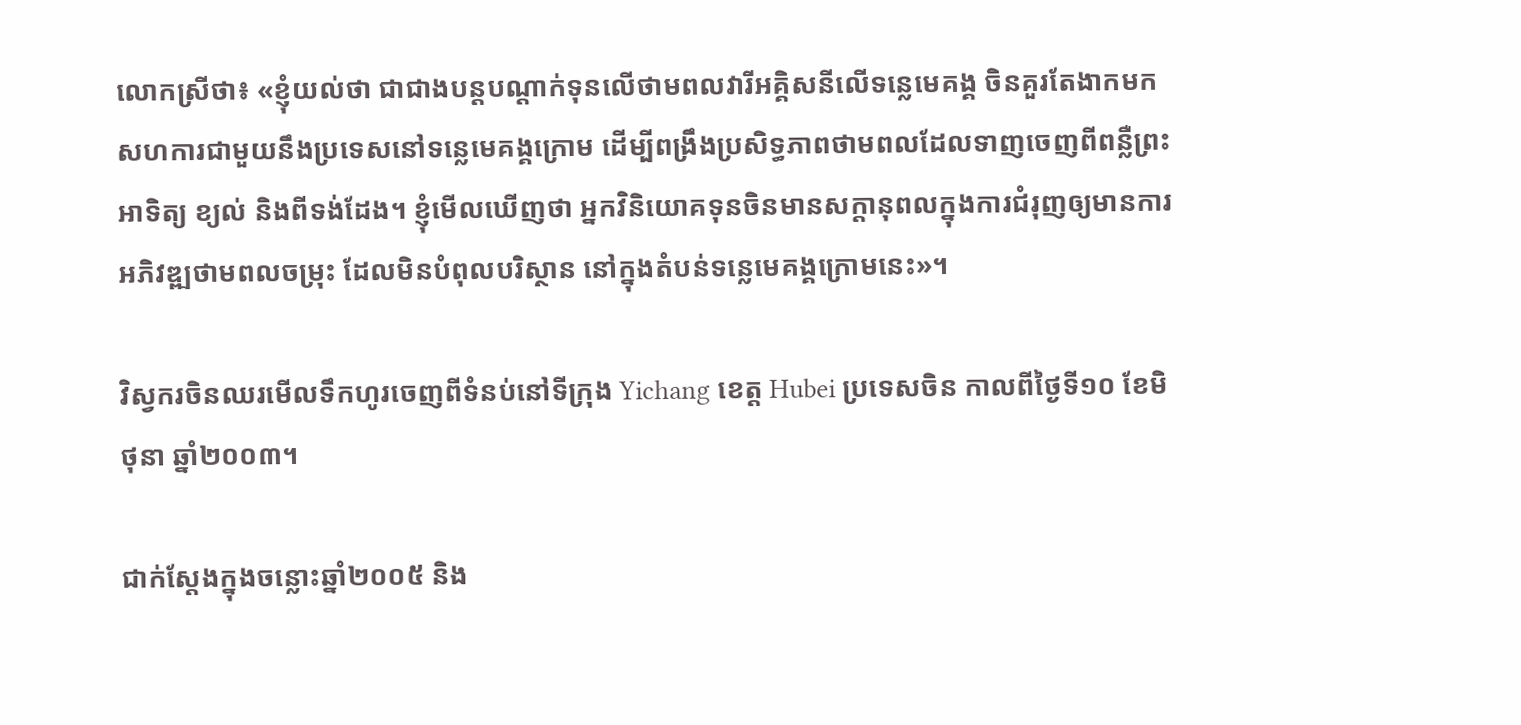លោកស្រីថា៖ «ខ្ញុំយល់ថា ជាជាងបន្តបណ្តាក់ទុនលើថាមពលវារីអគ្គិសនីលើទន្លេមេគង្គ ចិនគួរតែងាកមកសហការជាមួយនឹងប្រទេសនៅទន្លេមេគង្គក្រោម ដើម្បីពង្រឹងប្រសិទ្ធភាពថាមពលដែលទាញចេញពីពន្លឺព្រះអាទិត្យ ខ្យល់ និងពីទង់ដែង។ ខ្ញុំមើលឃើញថា អ្នកវិនិយោគទុនចិនមានសក្តានុពលក្នុងការជំរុញឲ្យមានការអភិវឌ្ឍថាមពលចម្រុះ ដែលមិនបំពុលបរិស្ថាន នៅក្នុងតំបន់ទន្លេមេគង្គក្រោមនេះ»។

វិស្វករចិនឈរមើលទឹកហូរចេញពីទំនប់នៅទីក្រុង Yichang ខេត្ត Hubei ប្រទេសចិន កាលពីថ្ងៃទី១០ ខែមិថុនា ឆ្នាំ២០០៣។

ជាក់ស្តែងក្នុងចន្លោះឆ្នាំ២០០៥ និង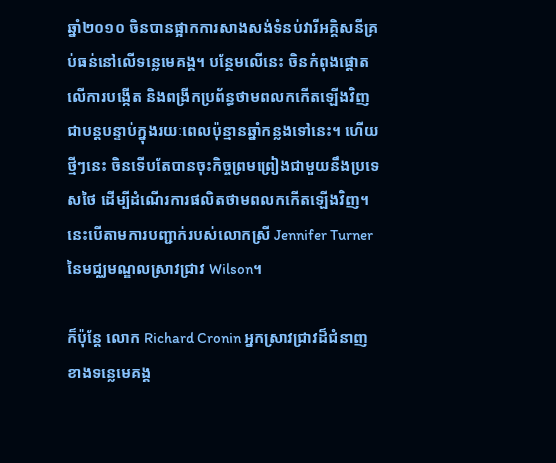ឆ្នាំ២០១០ ចិនបានផ្អាកការសាងសង់ទំនប់វារីអគ្គិសនីគ្រប់ធន់នៅលើទន្លេមេគង្គ។ បនែ្ថមលើនេះ ចិនកំពុងផ្តោតលើការបង្កើត និងពង្រីកប្រព័ន្ធថាមពលកកើតឡើងវិញជាបន្តបន្ទាប់ក្នុងរយៈពេលប៉ុន្មានឆ្នាំកន្លងទៅនេះ។ ហើយថ្មីៗនេះ ចិនទើបតែបានចុះកិច្ចព្រមព្រៀងជាមួយនឹងប្រទេសថៃ ដើម្បីដំណើរការផលិតថាមពលកកើតឡើងវិញ។ នេះបើតាមការបញ្ជាក់របស់លោកស្រី Jennifer Turner នៃមជ្ឈមណ្ឌលស្រាវជ្រាវ Wilson។

ក៏ប៉ុន្តែ លោក Richard Cronin អ្នកស្រាវជ្រាវដ៏ជំនាញខាងទន្លេមេគង្គ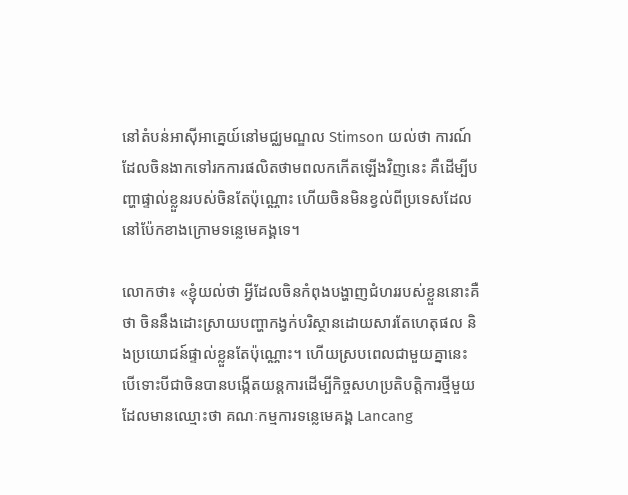នៅតំបន់អាស៊ីអាគ្នេយ៍នៅមជ្ឈមណ្ឌល Stimson យល់ថា ការណ៍ដែលចិនងាកទៅរកការផលិតថាមពលកកើតឡើងវិញនេះ គឺដើម្បីបញ្ហាផ្ទាល់ខ្លួនរបស់ចិនតែប៉ុណ្ណោះ ហើយចិនមិនខ្វល់ពីប្រទេសដែលនៅប៉ែកខាងក្រោមទន្លេមេគង្គទេ។

លោកថា៖ «ខ្ញុំយល់ថា អ្វីដែលចិនកំពុងបង្ហាញជំហររបស់ខ្លួននោះគឺថា ចិននឹងដោះស្រាយបញ្ហាកង្វក់បរិស្ថានដោយសារតែហេតុផល និងប្រយោជន៍ផ្ទាល់ខ្លួនតែប៉ុណ្ណោះ។ ហើយស្របពេលជាមួយគ្នានេះ បើទោះបីជាចិនបានបង្កើតយន្តការដើម្បីកិច្ចសហប្រតិបត្តិការថ្មីមួយ ដែលមានឈ្មោះថា គណៈកម្មការទន្លេមេគង្គ Lancang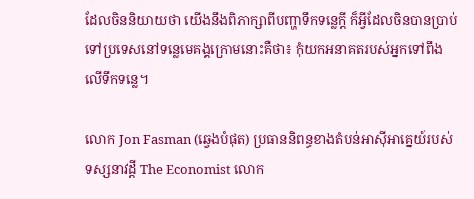ដែលចិននិយាយថា យើងនឹងពិភាក្សាពីបញ្ហាទឹកទន្លេក្តី ក៏អ្វីដែលចិនបានប្រាប់ទៅប្រទេសនៅទន្លេមេគង្គក្រោមនោះគឺថា៖ កុំយកអនាគតរបស់អ្នកទៅពឹងលើទឹកទន្លេ។

លោក Jon Fasman (ឆ្វេងបំផុត) ប្រធាននិពន្ធខាងតំបន់អាស៊ីអាគ្នេយ៍របស់ទស្សនាវដ្តី The Economist លោក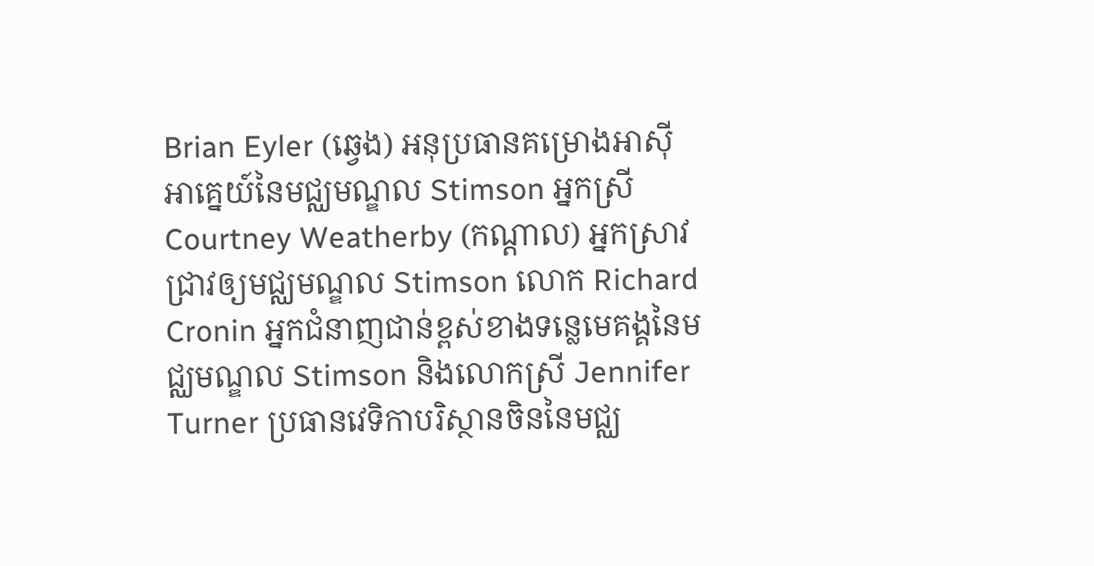Brian Eyler (ឆ្វេង) អនុប្រធានគម្រោងអាស៊ីអាគ្នេយ៍នៃមជ្ឈមណ្ឌល Stimson អ្នកស្រី Courtney Weatherby (កណ្តាល) អ្នកស្រាវជ្រាវឲ្យមជ្ឈមណ្ឌល Stimson លោក Richard Cronin អ្នកជំនាញជាន់ខ្ពស់ខាងទន្លេមេគង្គនៃមជ្ឈមណ្ឌល Stimson និងលោកស្រី Jennifer Turner ប្រធានវេទិកាបរិស្ថានចិននៃមជ្ឈ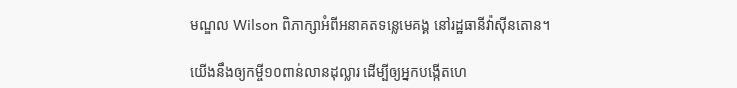មណ្ឌល Wilson ពិភាក្សាអំពីអនាគតទន្លេមេគង្គ នៅរដ្ឋធានីវ៉ាស៊ីនតោន។

យើងនឹងឲ្យកម្ចី១០ពាន់លានដុល្លារ ដើម្បីឲ្យអ្នកបង្កើតហេ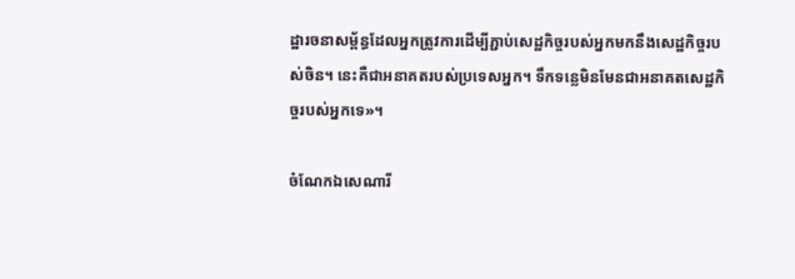ដ្ឋារចនាសម្ព័ន្ធដែលអ្នកត្រូវការដើម្បីភ្ជាប់សេដ្ឋកិច្ចរបស់អ្នកមកនឹងសេដ្ឋកិច្ចរបស់ចិន។ នេះគឺជាអនាគតរបស់ប្រទេសអ្នក។ ទឹកទន្លេមិនមែនជាអនាគតសេដ្ឋកិច្ចរបស់អ្នកទេ»។

ចំណែកឯសេណារី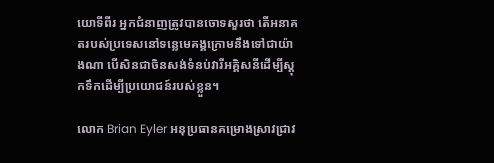យោទីពីរ អ្នកជំនាញត្រូវបានចោទសួរថា តើអនាគតរបស់ប្រទេសនៅទន្លេមេគង្គក្រោមនឹងទៅជាយ៉ាងណា បើសិនជាចិនសង់ទំនប់វារីអគ្គិសនីដើម្បីស្តុកទឹកដើម្បីប្រយោជន៍របស់ខ្លួន។

លោក Brian Eyler អនុប្រធានគម្រោងស្រាវជ្រាវ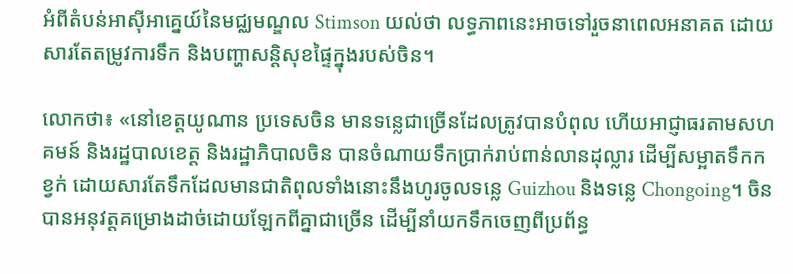អំពីតំបន់អាស៊ីអាគ្នេយ៍នៃមជ្ឈមណ្ឌល Stimson យល់ថា លទ្ធភាពនេះអាចទៅរួចនាពេលអនាគត ដោយសារតែតម្រូវការទឹក និងបញ្ហាសន្តិសុខផ្ទៃក្នុងរបស់ចិន។

លោកថា៖ «នៅខេត្តយូណាន ប្រទេសចិន មានទន្លេជាច្រើនដែលត្រូវបានបំពុល ហើយអាជ្ញាធរតាមសហគមន៍ និងរដ្ឋបាលខេត្ត និងរដ្ឋាភិបាលចិន បានចំណាយទឹកប្រាក់រាប់ពាន់លានដុល្លារ ដើម្បីសម្អាតទឹកកខ្វក់ ដោយសារតែទឹកដែលមានជាតិពុលទាំងនោះនឹងហូរចូលទន្លេ Guizhou និងទន្លេ Chongoing។ ចិនបានអនុវត្តគម្រោងដាច់ដោយឡែកពីគ្នាជាច្រើន ដើម្បីនាំយកទឹកចេញពីប្រព័ន្ធ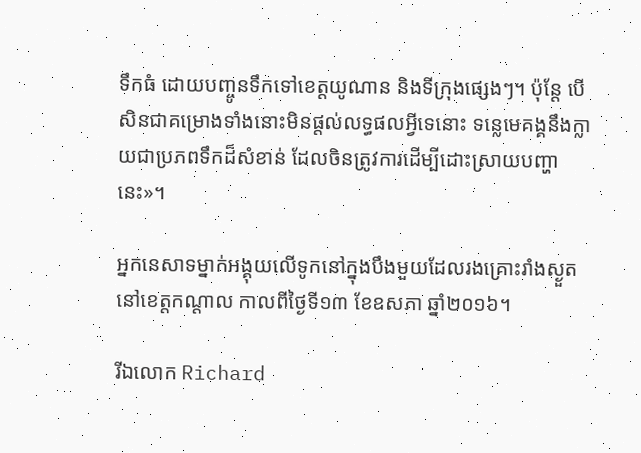ទឹកធំ ដោយបញ្ចូនទឹកទៅខេត្តយូណាន និងទីក្រុងផ្សេងៗ។ ប៉ុន្តែ បើសិនជាគម្រោងទាំងនោះមិនផ្តល់លទ្ធផលអ្វីទេនោះ ទន្លេមេគង្គនឹងក្លាយជាប្រភពទឹកដ៏សំខាន់ ដែលចិនត្រូវការដើម្បីដោះស្រាយបញ្ហានេះ»។

អ្នកនេសាទម្នាក់អង្គុយលើទូកនៅក្នុងបឹងមួយដែលរងគ្រោះរាំងស្ងួត នៅខេត្តកណ្តាល កាលពីថ្ងៃទី១៣ ខែឧសភា ឆ្នាំ២០១៦។

រីឯលោក Richard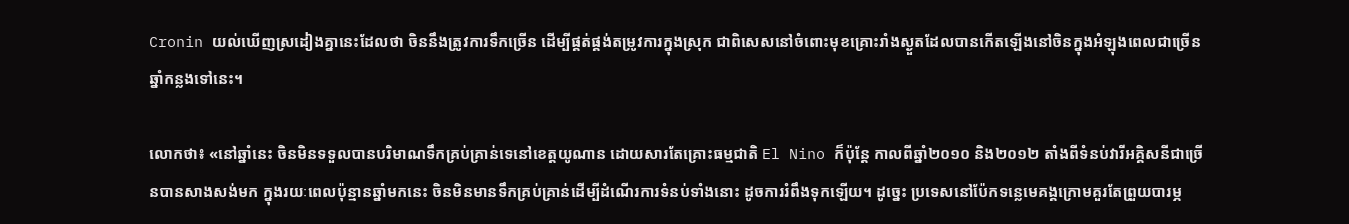Cronin យល់ឃើញស្រដៀងគ្នានេះដែលថា ចិននឹងត្រូវការទឹកច្រើន ដើម្បីផ្គត់ផ្គង់តម្រូវការក្នុងស្រុក ជាពិសេសនៅចំពោះមុខគ្រោះរាំងស្ងួតដែលបានកើតឡើងនៅចិនក្នុងអំឡុងពេលជាច្រើនឆ្នាំកន្លងទៅនេះ។

លោកថា៖ «នៅឆ្នាំនេះ ចិនមិនទទួលបានបរិមាណទឹកគ្រប់គ្រាន់ទេនៅខេត្តយូណាន ដោយសារតែគ្រោះធម្មជាតិ El Nino ក៏ប៉ុន្តែ កាលពីឆ្នាំ២០១០ និង២០១២ តាំងពីទំនប់វារីអគ្គិសនីជាច្រើនបានសាងសង់មក ក្នុងរយៈពេលប៉ុន្មានឆ្នាំមកនេះ ចិនមិនមានទឹកគ្រប់គ្រាន់ដើម្បីដំណើរការទំនប់ទាំងនោះ ដូចការរំពឹងទុកឡើយ។ ដូច្នេះ ប្រទេសនៅប៉ែកទន្លេមេគង្គក្រោមគួរតែព្រួយបារម្ភ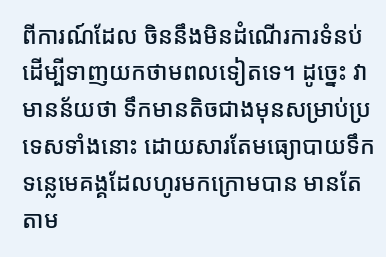ពីការណ៍ដែល ចិននឹងមិនដំណើរការទំនប់ ដើម្បីទាញយកថាមពលទៀតទេ។ ដូច្នេះ វាមានន័យថា ទឹកមានតិចជាងមុនសម្រាប់ប្រទេសទាំងនោះ ដោយសារតែមធ្យោបាយទឹកទន្លេមេគង្គដែលហូរមកក្រោមបាន មានតែតាម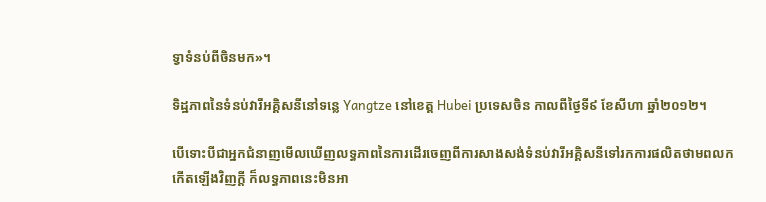ទ្វាទំនប់ពីចិនមក‍»។

ទិដ្ឋភាពនៃទំនប់វារីអគ្គិសនីនៅទន្លេ Yangtze នៅខេត្ត Hubei ប្រទេសចិន កាលពីថ្ងៃទី៩ ខែសីហា ឆ្នាំ២០១២។

បើទោះបីជាអ្នកជំនាញមើលឃើញលទ្ធភាពនៃការដើរចេញពីការសាងសង់ទំនប់វារីអគ្គិសនីទៅរកការផលិតថាមពលកកើតឡើងវិញក្តី ក៏លទ្ធភាពនេះមិនអា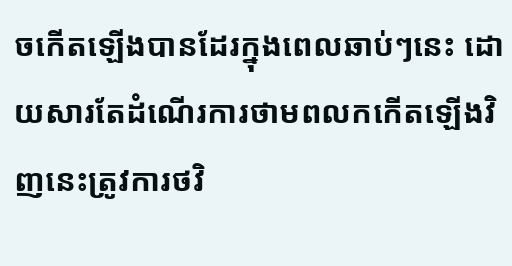ចកើតឡើងបានដែរក្នុងពេលឆាប់ៗនេះ ដោយសារតែដំណើរការថាមពលកកើតឡើងវិញនេះត្រូវការថវិ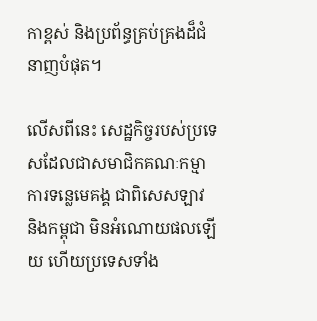កាខ្ពស់ និងប្រព័ន្ធគ្រប់គ្រងដ៏ជំនាញបំផុត។

លើសពីនេះ សេដ្ឋកិច្ចរបស់ប្រទេសដែលជាសមាជិកគណៈកម្មាការទន្លេមេគង្គ ជាពិសេសឡាវ និងកម្ពុជា មិនអំណោយផលឡើយ ហើយប្រទេសទាំង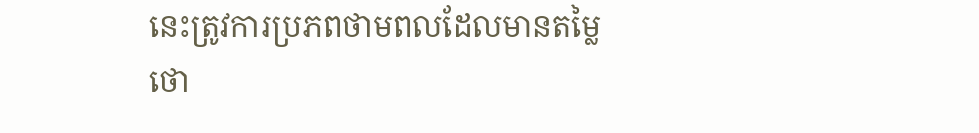នេះត្រូវការប្រភពថាមពលដែលមានតម្លៃថោ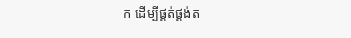ក ដើម្បីផ្គត់ផ្គង់ត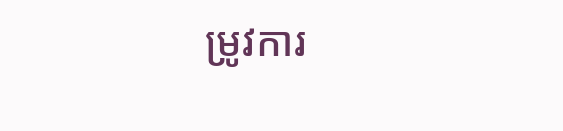ម្រូវការ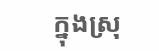ក្នុងស្រុ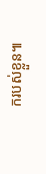ករបស់ខ្លួន៕